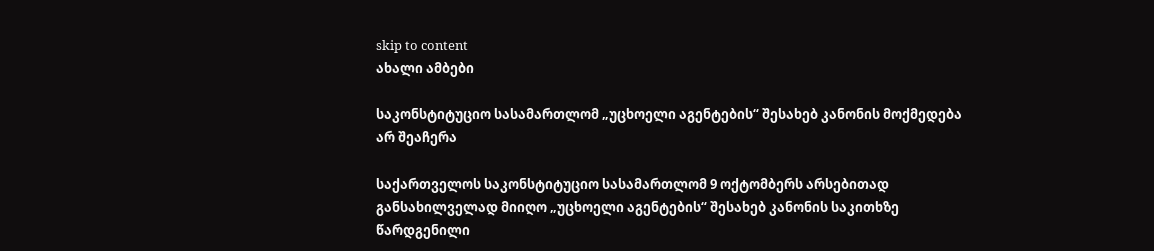skip to content
ახალი ამბები

საკონსტიტუციო სასამართლომ „უცხოელი აგენტების“ შესახებ კანონის მოქმედება არ შეაჩერა

საქართველოს საკონსტიტუციო სასამართლომ 9 ოქტომბერს არსებითად განსახილველად მიიღო „უცხოელი აგენტების“ შესახებ კანონის საკითხზე წარდგენილი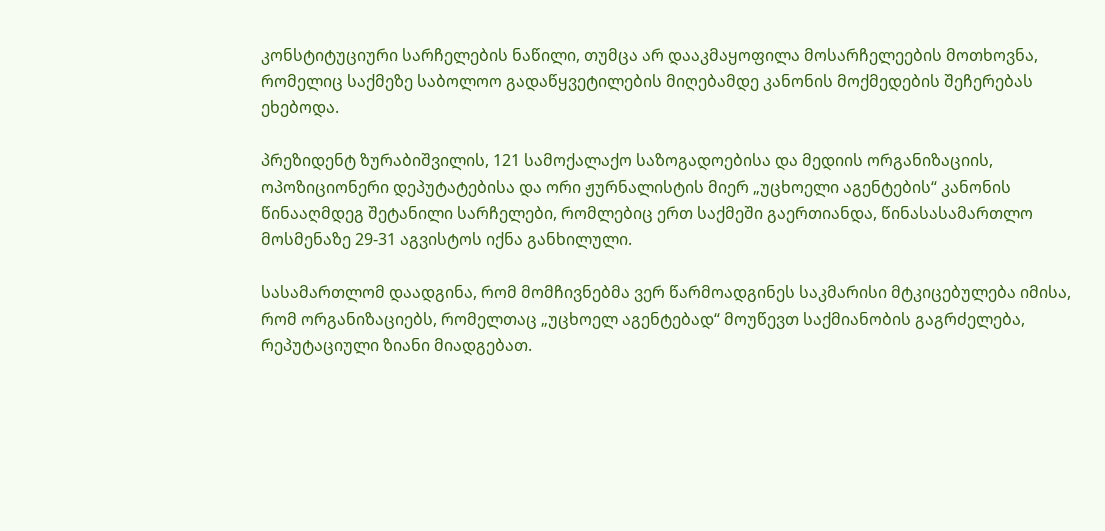კონსტიტუციური სარჩელების ნაწილი, თუმცა არ დააკმაყოფილა მოსარჩელეების მოთხოვნა, რომელიც საქმეზე საბოლოო გადაწყვეტილების მიღებამდე კანონის მოქმედების შეჩერებას ეხებოდა.

პრეზიდენტ ზურაბიშვილის, 121 სამოქალაქო საზოგადოებისა და მედიის ორგანიზაციის, ოპოზიციონერი დეპუტატებისა და ორი ჟურნალისტის მიერ „უცხოელი აგენტების“ კანონის წინააღმდეგ შეტანილი სარჩელები, რომლებიც ერთ საქმეში გაერთიანდა, წინასასამართლო მოსმენაზე 29-31 აგვისტოს იქნა განხილული.

სასამართლომ დაადგინა, რომ მომჩივნებმა ვერ წარმოადგინეს საკმარისი მტკიცებულება იმისა, რომ ორგანიზაციებს, რომელთაც „უცხოელ აგენტებად“ მოუწევთ საქმიანობის გაგრძელება, რეპუტაციული ზიანი მიადგებათ.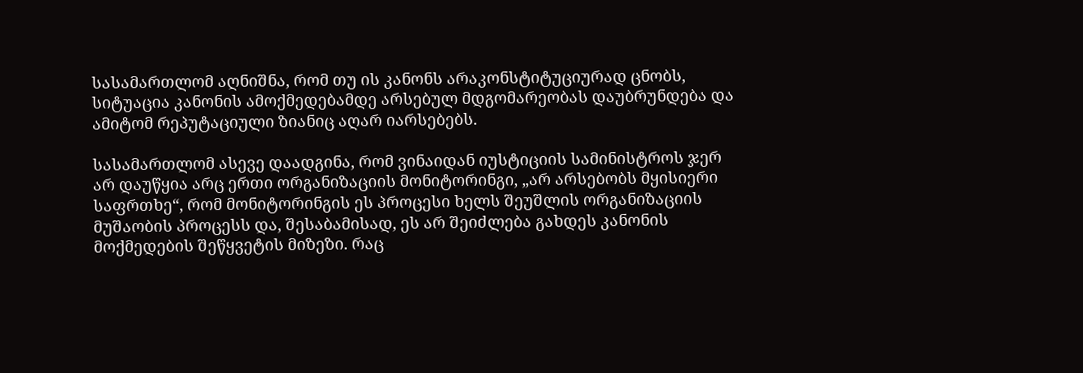სასამართლომ აღნიშნა, რომ თუ ის კანონს არაკონსტიტუციურად ცნობს, სიტუაცია კანონის ამოქმედებამდე არსებულ მდგომარეობას დაუბრუნდება და ამიტომ რეპუტაციული ზიანიც აღარ იარსებებს.

სასამართლომ ასევე დაადგინა, რომ ვინაიდან იუსტიციის სამინისტროს ჯერ არ დაუწყია არც ერთი ორგანიზაციის მონიტორინგი, „არ არსებობს მყისიერი საფრთხე“, რომ მონიტორინგის ეს პროცესი ხელს შეუშლის ორგანიზაციის მუშაობის პროცესს და, შესაბამისად, ეს არ შეიძლება გახდეს კანონის მოქმედების შეწყვეტის მიზეზი. რაც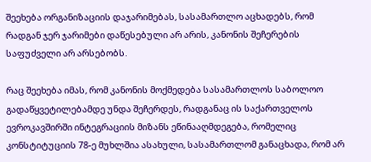შეეხება ორგანიზაციის დაჯარიმებას, სასამართლო აცხადებს, რომ რადგან ჯერ ჯარიმები დაწესებული არ არის, კანონის შეჩერების საფუძველი არ არსებობს.

რაც შეეხება იმას, რომ კანონის მოქმედება სასამართლოს საბოლოო გადაწყვეტილებამდე უნდა შეჩერდეს, რადგანაც ის საქართველოს ევროკავშირში ინტეგრაციის მიზანს ეწინააღმდეგება, რომელიც კონსტიტუციის 78-ე მუხლშია ასახული, სასამართლომ განაცხადა, რომ არ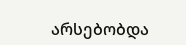არსებობდა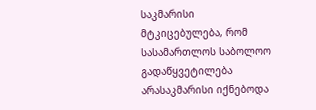საკმარისი მტკიცებულება, რომ სასამართლოს საბოლოო გადაწყვეტილება არასაკმარისი იქნებოდა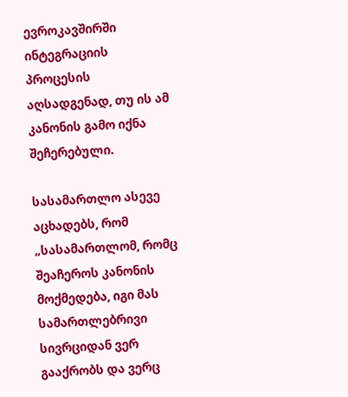ევროკავშირში ინტეგრაციის პროცესის აღსადგენად, თუ ის ამ კანონის გამო იქნა შეჩერებული.

სასამართლო ასევე აცხადებს, რომ „სასამართლომ, რომც შეაჩეროს კანონის მოქმედება, იგი მას სამართლებრივი სივრციდან ვერ გააქრობს და ვერც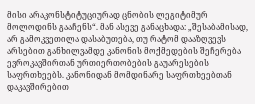მისი არაკონსტიტუციურად ცნობის ლეგიტიმურ მოლოდინს გააჩენს“. მან ასევე განაცხადა: „შესაბამისად, არ გამოკვეთილა დასაბუთება, თუ რატომ დააზღვევს არსებით განხილვამდე კანონის მოქმედების შეჩერება ევროკავშირთან ურთიერთობების გაუარესების საფრთხეებს. კანონიდან მომდინარე საფრთხეებთან დაკავშირებით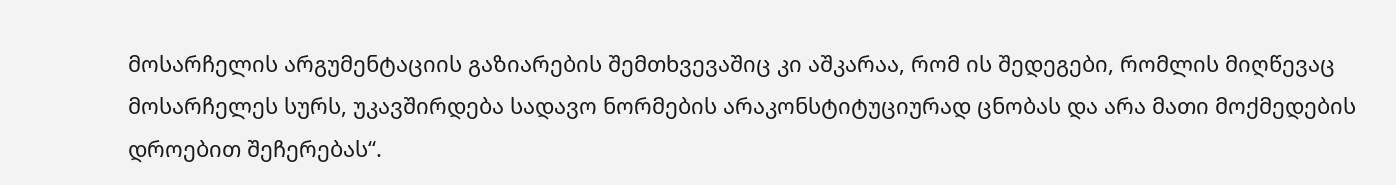მოსარჩელის არგუმენტაციის გაზიარების შემთხვევაშიც კი აშკარაა, რომ ის შედეგები, რომლის მიღწევაც მოსარჩელეს სურს, უკავშირდება სადავო ნორმების არაკონსტიტუციურად ცნობას და არა მათი მოქმედების დროებით შეჩერებას“.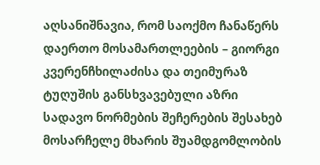აღსანიშნავია, რომ საოქმო ჩანაწერს დაერთო მოსამართლეების – გიორგი კვერენჩხილაძისა და თეიმურაზ ტუღუშის განსხვავებული აზრი სადავო ნორმების შეჩერების შესახებ მოსარჩელე მხარის შუამდგომლობის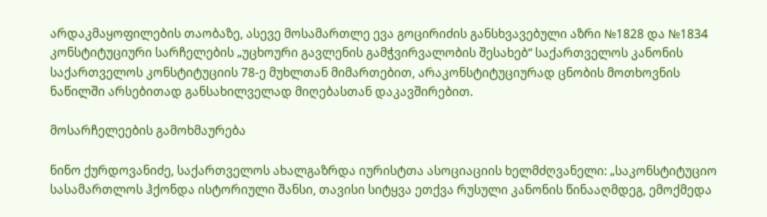არდაკმაყოფილების თაობაზე, ასევე მოსამართლე ევა გოცირიძის განსხვავებული აზრი №1828 და №1834 კონსტიტუციური სარჩელების „უცხოური გავლენის გამჭვირვალობის შესახებ“ საქართველოს კანონის საქართველოს კონსტიტუციის 78-ე მუხლთან მიმართებით, არაკონსტიტუციურად ცნობის მოთხოვნის ნაწილში არსებითად განსახილველად მიღებასთან დაკავშირებით.

მოსარჩელეების გამოხმაურება

ნინო ქურდოვანიძე, საქართველოს ახალგაზრდა იურისტთა ასოციაციის ხელმძღვანელი: „საკონსტიტუციო სასამართლოს ჰქონდა ისტორიული შანსი, თავისი სიტყვა ეთქვა რუსული კანონის წინააღმდეგ, ემოქმედა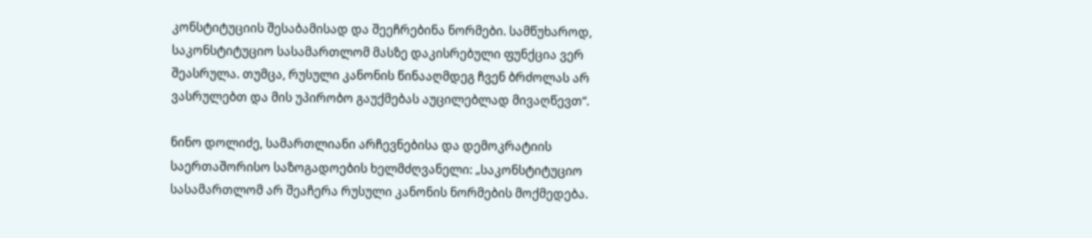კონსტიტუციის შესაბამისად და შეეჩრებინა ნორმები. სამწუხაროდ, საკონსტიტუციო სასამართლომ მასზე დაკისრებული ფუნქცია ვერ შეასრულა. თუმცა, რუსული კანონის წინააღმდეგ ჩვენ ბრძოლას არ ვასრულებთ და მის უპირობო გაუქმებას აუცილებლად მივაღწევთ“.

ნინო დოლიძე, სამართლიანი არჩევნებისა და დემოკრატიის საერთაშორისო საზოგადოების ხელმძღვანელი: „საკონსტიტუციო სასამართლომ არ შეაჩერა რუსული კანონის ნორმების მოქმედება.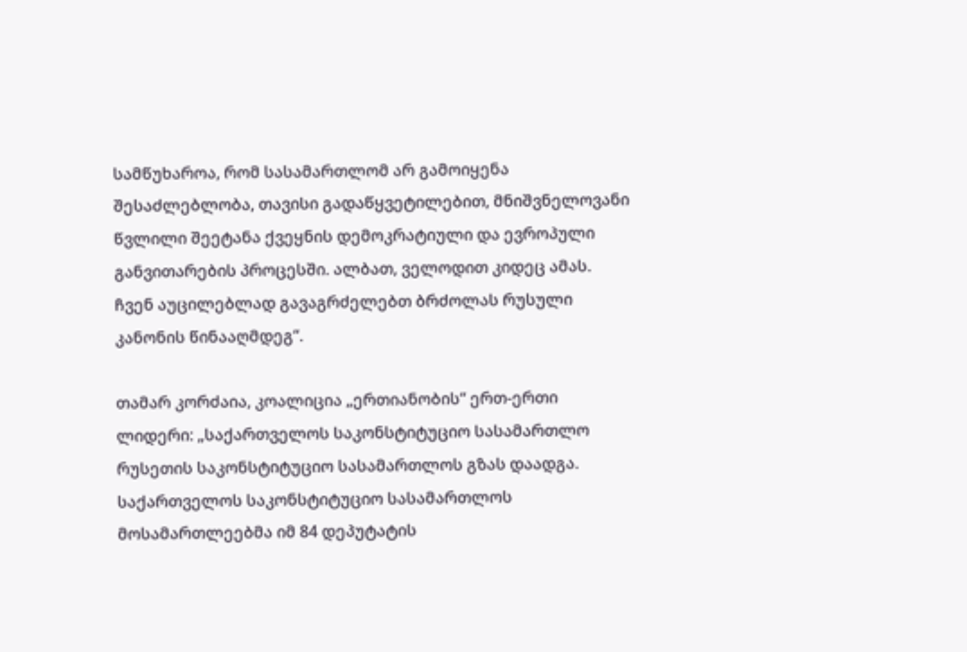სამწუხაროა, რომ სასამართლომ არ გამოიყენა შესაძლებლობა, თავისი გადაწყვეტილებით, მნიშვნელოვანი წვლილი შეეტანა ქვეყნის დემოკრატიული და ევროპული განვითარების პროცესში. ალბათ, ველოდით კიდეც ამას. ჩვენ აუცილებლად გავაგრძელებთ ბრძოლას რუსული კანონის წინააღმდეგ“.

თამარ კორძაია, კოალიცია „ერთიანობის“ ერთ-ერთი ლიდერი: „საქართველოს საკონსტიტუციო სასამართლო რუსეთის საკონსტიტუციო სასამართლოს გზას დაადგა. საქართველოს საკონსტიტუციო სასამართლოს მოსამართლეებმა იმ 84 დეპუტატის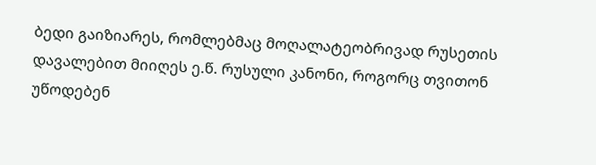ბედი გაიზიარეს, რომლებმაც მოღალატეობრივად რუსეთის დავალებით მიიღეს ე.წ. რუსული კანონი, როგორც თვითონ უწოდებენ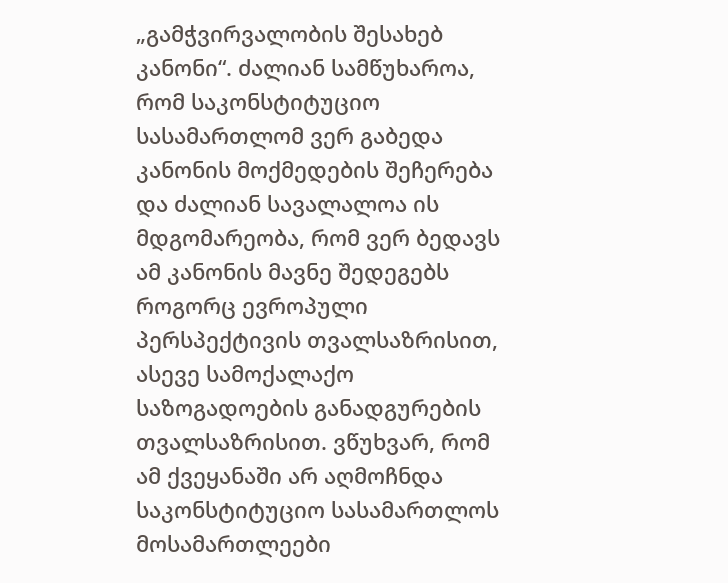„გამჭვირვალობის შესახებ კანონი“. ძალიან სამწუხაროა, რომ საკონსტიტუციო სასამართლომ ვერ გაბედა კანონის მოქმედების შეჩერება და ძალიან სავალალოა ის მდგომარეობა, რომ ვერ ბედავს ამ კანონის მავნე შედეგებს როგორც ევროპული პერსპექტივის თვალსაზრისით, ასევე სამოქალაქო საზოგადოების განადგურების თვალსაზრისით. ვწუხვარ, რომ ამ ქვეყანაში არ აღმოჩნდა საკონსტიტუციო სასამართლოს მოსამართლეები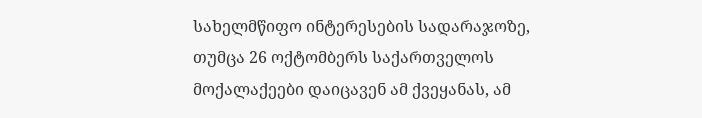სახელმწიფო ინტერესების სადარაჯოზე, თუმცა 26 ოქტომბერს საქართველოს მოქალაქეები დაიცავენ ამ ქვეყანას, ამ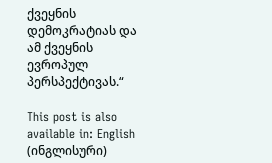ქვეყნის დემოკრატიას და ამ ქვეყნის ევროპულ პერსპექტივას.“

This post is also available in: English (ინგლისური)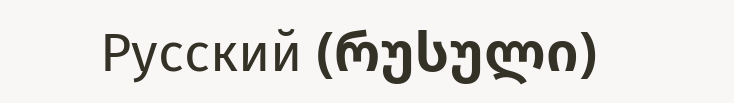Русский (რუსული)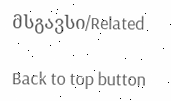მსგავსი/Related

Back to top button